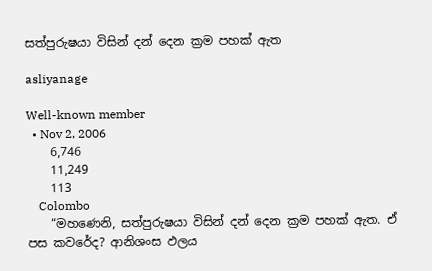සත්පුරුෂයා විසින් දන් දෙන ක්‍රම පහක් ඇත

asliyanage

Well-known member
  • Nov 2, 2006
    6,746
    11,249
    113
    Colombo
    “මහණෙනි, සත්පුරුෂයා විසින් දන් දෙන ක්‍රම පහක් ඇත. ඒ පස කවරේද? ආනිශංස ඵලය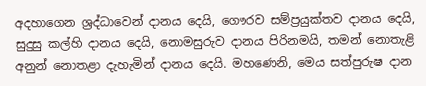අදහාගෙන ශ්‍රද්ධාවෙන් දානය දෙයි, ගෞරව සම්ප්‍රයුක්තව දානය දෙයි, සුදුසු කල්හි දානය දෙයි, නොමසුරුව දානය පිරිනමයි, තමන් නොතැළි අනුන් නොතළා දැහැමින් දානය දෙයි. මහණෙනි, මෙය සත්පුරුෂ දාන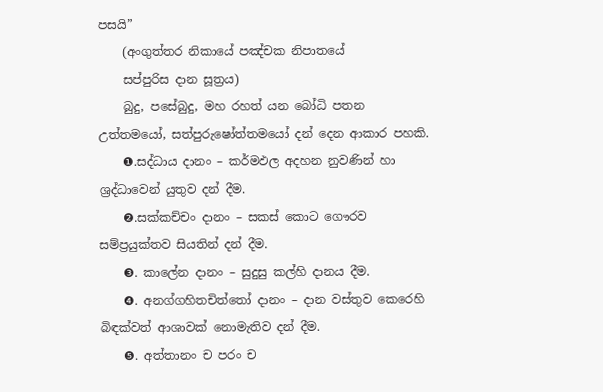පසයි”
    (අංගුත්තර නිකායේ පඤ්චක නිපාතයේ
    සප්පුරිස දාන සූත්‍රය)
    බුදු, පසේබුදු, මහ රහත් යන බෝධි පතන උත්තමයෝ, සත්පුරුෂෝත්තමයෝ දන් දෙන ආකාර පහකි.
    ❶.සද්ධාය දානං – කර්මඵල අදහන නුවණින් හා ශ්‍රද්ධාවෙන් යුතුව දන් දීම.
    ❷.සක්කච්චං දානං – සකස් කොට ගෞරව සම්ප්‍රයුක්තව සියතින් දන් දීම.
    ❸. කාලේන දානං – සුදුසු කල්හි දානය දීම.
    ❹. අනග්ගහිතචිත්තෝ දානං – දාන වස්තුව කෙරෙහි බිඳක්වත් ආශාවක් නොමැතිව දන් දීම.
    ❺. අත්තානං ච පරං ච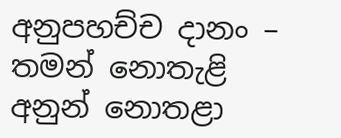අනුපහච්ච දානං – තමන් නොතැළි අනුන් නොතළා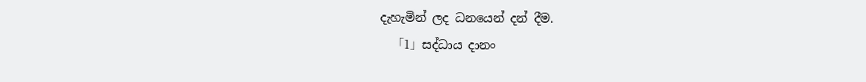දැහැමින් ලද ධනයෙන් දන් දීම.
    「1」සද්ධාය දානං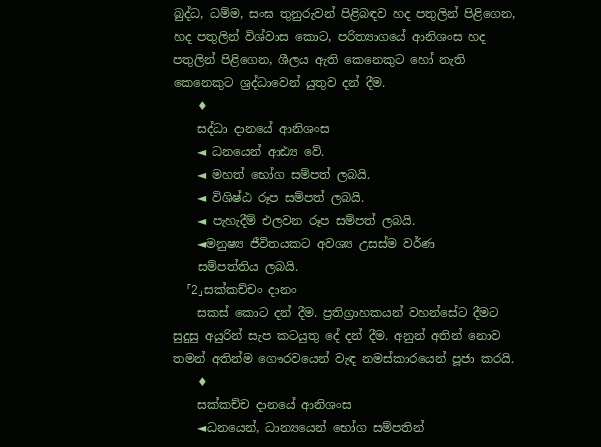බුද්ධ, ධම්ම, සංඝ තුනුරුවන් පිළිබඳව හද පතුලින් පිළිගෙන, හද පතුලින් විශ්වාස කොට, පරිත්‍යාගයේ ආනිශංස හද පතුලින් පිළිගෙන, ශීලය ඇති කෙනෙකුට හෝ නැති කෙනෙකුට ශ්‍රද්ධාවෙන් යුතුව දන් දීම.
    ♦
    සද්ධා දානයේ ආනිශංස
    ◄ ධනයෙන් ආඪ්‍ය වේ.
    ◄ මහත් භෝග සම්පත් ලබයි.
    ◄ විශිෂ්ඨ රූප සම්පත් ලබයි.
    ◄ පැහැදීම් එලවන රූප සම්පත් ලබයි.
    ◄මනුෂ්‍ය ජීවිතයකට අවශ්‍ය උසස්ම වර්ණ
    සම්පත්තිය ලබයි.
    「2」සක්කච්චං දානං
    සකස් කොට දන් දීම. ප්‍රතිග්‍රාහකයන් වහන්සේට දීමට සුදුසු අයුරින් සැප කටයුතු දේ දන් දීම. අනුන් අතින් නොව තමන් අතින්ම ගෞරවයෙන් වැඳ නමස්කාරයෙන් පූජා කරයි.
    ♦
    සක්කච්ච දානයේ ආනිශංස
    ◄ධනයෙන්, ධාන්‍යයෙන් භෝග සම්පතින්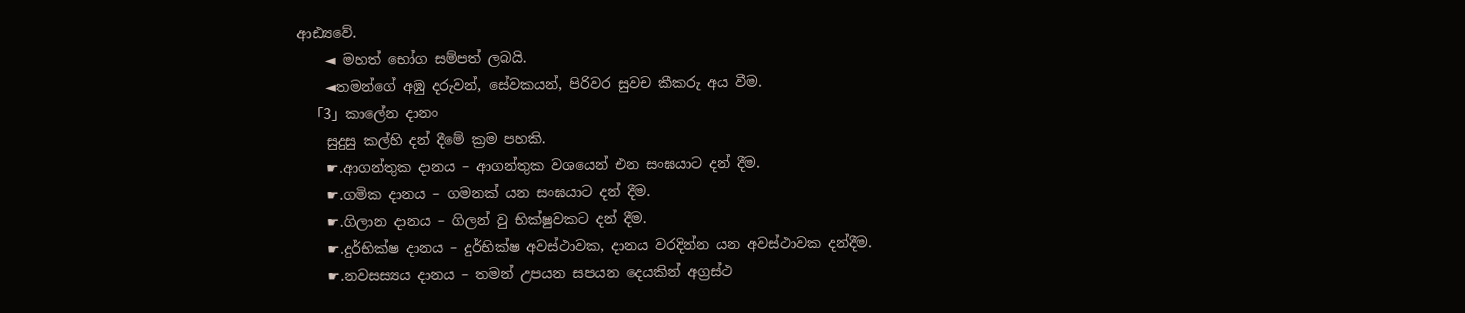ආඪ්‍යවේ.
    ◄ මහත් භෝග සම්පත් ලබයි.
    ◄තමන්ගේ අඹු දරුවන්, සේවකයන්, පිරිවර සුවච කීකරු අය වීම.
    「3」කාලේන දානං
    සුදුසු කල්හි දන් දීමේ ක්‍රම පහකි.
    ☛.ආගන්තුක දානය – ආගන්තුක වශයෙන් එන සංඝයාට දන් දීම.
    ☛.ගමික දානය – ගමනක් යන සංඝයාට දන් දීම.
    ☛.ගිලාන දානය – ගිලන් වු භික්ෂුවකට දන් දීම.
    ☛.දුර්භික්ෂ දානය – දුර්භික්ෂ අවස්ථාවක, දානය වරදින්න යන අවස්ථාවක දන්දීම.
    ☛.නවසස්‍යය දානය – තමන් උපයන සපයන දෙයකින් අග්‍රස්ථ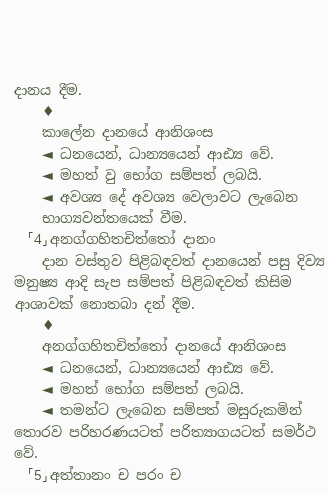දානය දීම.
    ♦
    කාලේන දානයේ ආනිශංස
    ◄ ධනයෙන්, ධාන්‍යයෙන් ආඪ්‍ය වේ.
    ◄ මහත් වු භෝග සම්පත් ලබයි.
    ◄ අවශ්‍ය දේ අවශ්‍ය වෙලාවට ලැබෙන
    භාග්‍යවන්තයෙක් වීම.
    「4」අනග්ගහිතචිත්තෝ දානං
    දාන වස්තුව පිළිබඳවත් දානයෙන් පසු දිව්‍ය මනුෂ්‍ය ආදි සැප සම්පත් පිළිබඳවත් කිසිම ආශාවක් නොතබා දන් දීම.
    ♦
    අනග්ගහිතචිත්තෝ දානයේ ආනිශංස
    ◄ ධනයෙන්, ධාන්‍යයෙන් ආඪ්‍ය වේ.
    ◄ මහත් භෝග සම්පත් ලබයි.
    ◄ තමන්ට ලැබෙන සම්පත් මසුරුකමින් තොරව පරිහරණයටත් පරිත්‍යාගයටත් සමර්ථ වේ.
    「5」අත්තානං ච පරං ච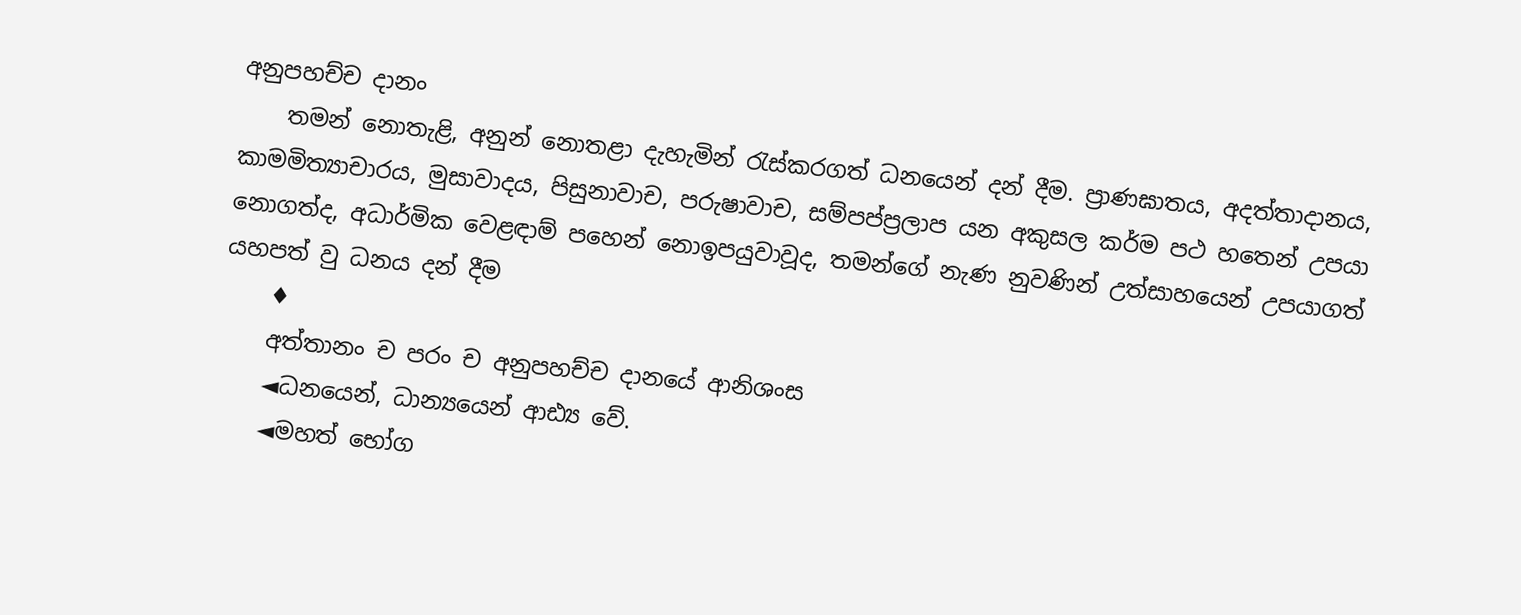අනුපහච්ච දානං
    තමන් නොතැළි, අනුන් නොතළා දැහැමින් රැස්කරගත් ධනයෙන් දන් දීම. ප්‍රාණඝාතය, අදත්තාදානය, කාමමිත්‍යාචාරය, මුසාවාදය, පිසුනාවාච, පරුෂාවාච, සම්පප්ප්‍රලාප යන අකුසල කර්ම පථ හතෙන් උපයා නොගත්ද, අධාර්මික වෙළඳාම් පහෙන් නොඉපයුවාවූද, තමන්ගේ නැණ නුවණින් උත්සාහයෙන් උපයාගත් යහපත් වු ධනය දන් දීම
    ♦
    අත්තානං ච පරං ච අනුපහච්ච දානයේ ආනිශංස
    ◄ධනයෙන්, ධාන්‍යයෙන් ආඪ්‍ය වේ.
    ◄මහත් භෝග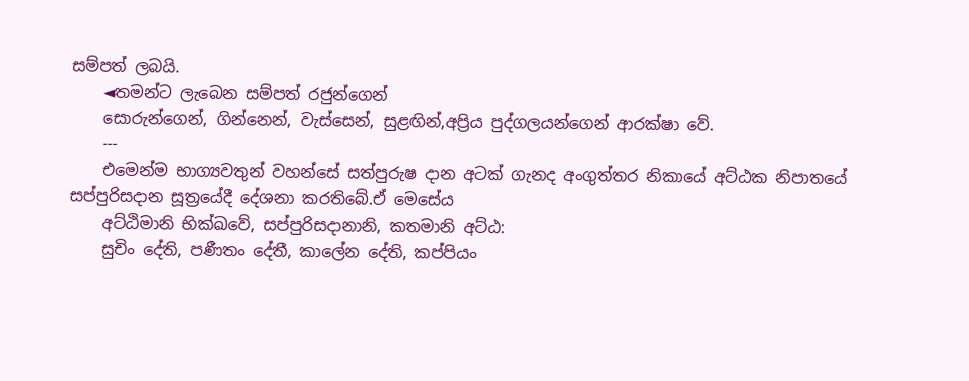සම්පත් ලබයි.
    ◄තමන්ට ලැබෙන සම්පත් රජුන්ගෙන්
    සොරුන්ගෙන්, ගින්නෙන්, වැස්සෙන්, සුළඟින්,අප්‍රිය පුද්ගලයන්ගෙන් ආරක්ෂා වේ.
    ---
    එමෙන්ම භාග්‍යවතුන් වහන්සේ සත්පුරුෂ දාන අටක් ගැනද අංගුත්තර නිකායේ අට්ඨක නිපාතයේ සප්පුරිසදාන සූත්‍රයේදී දේශනා කරතිබේ.ඒ මෙසේය
    අට්ඨිමානි භික්ඛවේ, සප්පුරිසදානානි, කතමානි අට්ඨ:
    සුචිං දේති, පණීතං දේතී, කාලේන දේති, කප්පියං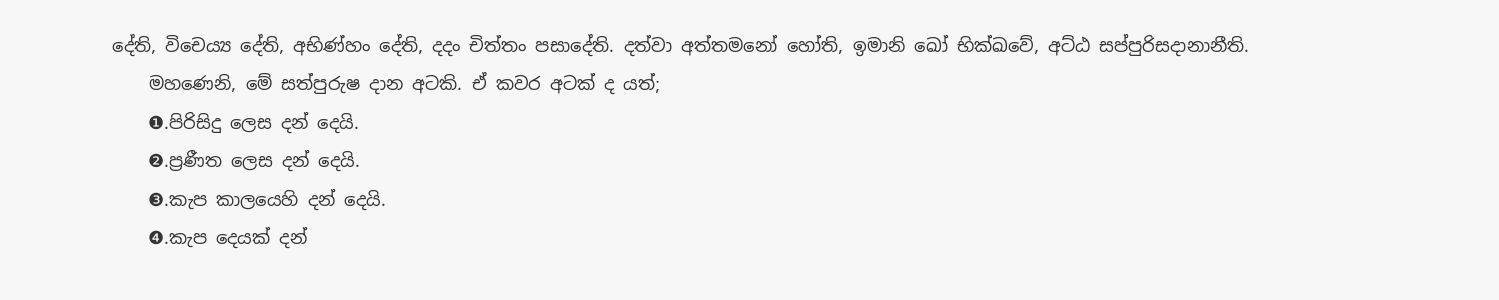දේති, විචෙය්‍ය දේති, අභිණ්හං දේති, දදං චිත්තං පසාදේති. දත්වා අත්තමනෝ හෝති, ඉමානි ඛෝ භික්ඛවේ, අට්ඨ සප්පුරිසදානානීති.
    මහණෙනි, මේ සත්පුරුෂ දාන අටකි. ඒ කවර අටක් ද යත්;
    ❶.පිරිසිදු ලෙස දන් දෙයි.
    ❷.ප්‍රණීත ලෙස දන් දෙයි.
    ❸.කැප කාලයෙහි දන් දෙයි.
    ❹.කැප දෙයක් දන්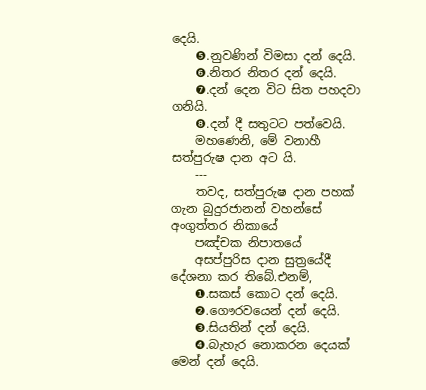දෙයි.
    ❺.නුවණින් විමසා දන් දෙයි.
    ❻.නිතර නිතර දන් දෙයි.
    ❼.දන් දෙන විට සිත පහදවා ගනියි.
    ❽.දන් දී සතුටට පත්වෙයි.
    මහණෙනි, මේ වනාහී සත්පුරුෂ දාන අට යි.
    ---
    තවද, සත්පුරුෂ දාන පහක් ගැන බුදුරජානන් වහන්සේ අංගුත්තර නිකායේ
    පඤ්චක නිපාතයේ
    අසප්පුරිස දාන සුත්‍රයේදී දේශනා කර තිබේ.එනම්,
    ❶.සකස් කොට දන් දෙයි.
    ❷.ගෞරවයෙන් දන් දෙයි.
    ❸.සියතින් දන් දෙයි.
    ❹.බැහැර නොකරන දෙයක් මෙන් දන් දෙයි.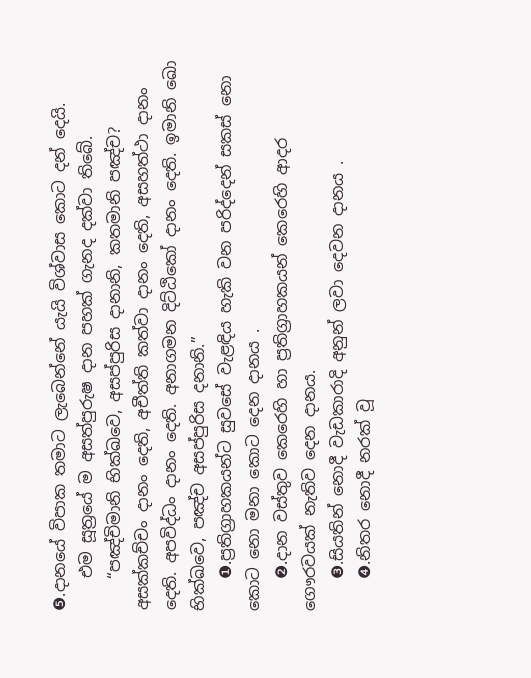❺.දානයේ විපාක තමාට ලැබෙන්නේ යැයි විශ්වාස කොට දන් දෙයි.
    එම සූත්‍රයේ ම අසත්පුරුෂ දාන පහක් ගැනද දක්වා තිබේ.
    “පඤ්චිමානි භික්ඛවෙ, අසප්පුරිස දානානි, කතමානි පඤ්ච? අසක්කච්චං දානං දෙති, අචීත්ති කත්වා දානං දෙති, අසහත්ථා දානං දෙති. අපවිද්ධං දානං දෙති. අනාගමන දිට්ඨිකෝ දානං දෙති. ඉමානි ඛො භික්ඛවෙ, පඤ්ච අසප්පුරිස දනානි.”
    ❶.ප්‍ර‍තිග්‍රාහකයන්ට සුවසේ වැළඳිය හැකි වන පරිද්දෙන් සකස් නො කොට නො මනා කොට දෙන දානය .
    ❷.දාන වස්තුව කෙරෙහි හා ප්‍ර‍තිග්‍රාහකයන් කෙරෙහි ආදර ගෞරවයක් නැතිව දෙන දානය.
    ❸.සියතින් නොදී වැඩකාරාදි අනුන් ලවා දෙවන දානය .
    ❹.නිතර නොදී නරක් වූ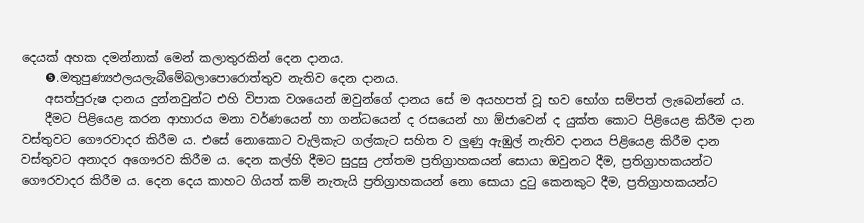දෙයක් අහක දමන්නාක් මෙන් කලාතුරකින් දෙන දානය.
    ❺.මතුපුණ්‍යඵලයලැබීමේබලාපොරොත්තුව නැතිව දෙන දානය.
    අසත්පුරුෂ දානය දුන්නවුන්ට එහි විපාක වශයෙන් ඔවුන්ගේ දානය සේ ම අයහපත් වූ භව භෝග සම්පත් ලැබෙන්නේ ය.
    දීමට පිළියෙළ කරන ආහාරය මනා වර්ණයෙන් හා ගන්ධයෙන් ද රසයෙන් හා ඕජාවෙන් ද යුක්ත කොට පිළියෙළ කිරීම දාන වස්තුවට ගෞරවාදර කිරීම ය. එසේ නොකොට වැලිකැට ගල්කැට සහිත ව ලුණු ඇඹුල් නැතිව දානය පිළියෙළ කිරීම දාන වස්තුවට අනාදර අගෞරව කිරීම ය. දෙන කල්හි දීමට සුදුසු උත්තම ප්‍ර‍තිග්‍රාහකයන් සොයා ඔවුනට දීම, ප්‍ර‍තිග්‍රාහකයන්ට ගෞරවාදර කිරීම ය. දෙන දෙය කාහට ගියත් කම් නැතැයි ප්‍ර‍තිග්‍රාහකයන් නො සොයා දුටු කෙනකුට දීම, ප්‍ර‍තිග්‍රාහකයන්ට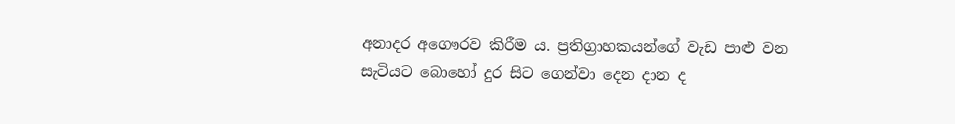අනාදර අගෞරව කිරීම ය. ප්‍ර‍තිග්‍රාහකයන්ගේ වැඩ පාළු වන සැටියට බොහෝ දුර සිට ගෙන්වා දෙන දාන ද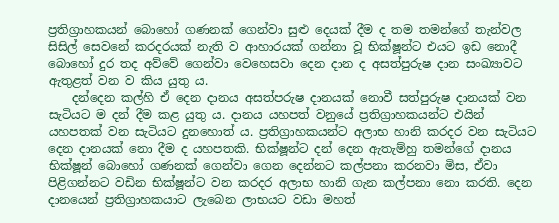ප්‍ර‍තිග්‍රාහකයන් බොහෝ ගණනක් ගෙන්වා සුළු දෙයක් දීම ද තම තමන්ගේ තැන්වල සිසිල් සෙවනේ කරදරයක් නැති ව ආහාරයක් ගන්නා වූ භික්ෂූන්ට එයට ඉඩ නොදී බොහෝ දුර තද අව්වේ ගෙන්වා වෙහෙසවා දෙන දාන ද අසත්පුරුෂ දාන සංඛ්‍යාවට ඇතුළත් වන ව කිය යුතු ය.
    දන්දෙන කල්හි ඒ දෙන දානය අසත්පරුෂ දානයක් නොවී සත්පුරුෂ දානයක් වන සැටියට ම දන් දීම කළ යුතු ය. දානය යහපත් වනුයේ ප්‍ර‍තිග්‍රාහකයන්ට එයින් යහපතක් වන සැටියට දුනහොත් ය. ප්‍ර‍තිග්‍රාහකයන්ට අලාභ හානි කරදර වන සැටියට දෙන දානයක් නො දීම ද යහපතකි. භික්ෂූන්ට දන් දෙන ඇතැම්හු තමන්ගේ දානය භික්ෂූන් බොහෝ ගණනක් ගෙන්වා ගෙන දෙන්නට කල්පනා කරනවා මිස, ඒවා පිළිගන්නට වඩින භික්ෂූන්ට වන කරදර අලාභ හානි ගැන කල්පනා නො කරති. දෙන දානයෙන් ප්‍ර‍තිග්‍රාහකයාට ලැබෙන ලාභයට වඩා මහත්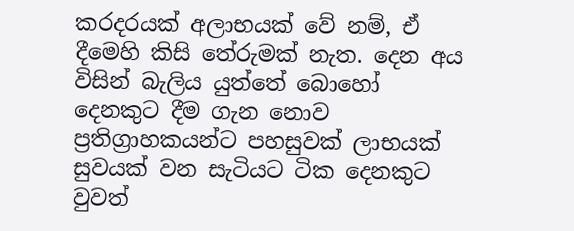කරදරයක් අලාභයක් වේ නම්, ඒ දීමෙහි කිසි තේරුමක් නැත. දෙන අය විසින් බැලිය යුත්තේ බොහෝ දෙනකුට දීම ගැන නොව ප්‍ර‍තිග්‍රාහකයන්ට පහසුවක් ලාභයක් සුවයක් වන සැටියට ටික දෙනකුට වුවත්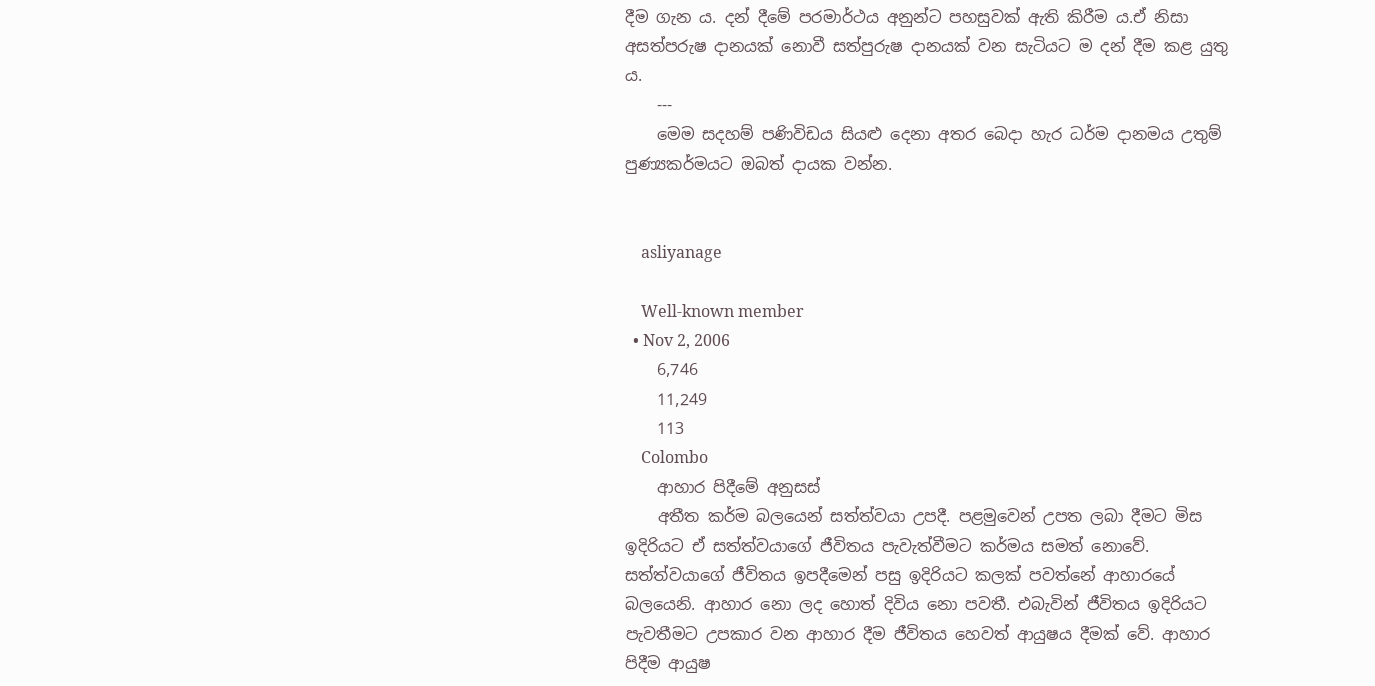දීම ගැන ය. දන් දීමේ පරමාර්ථය අනුන්ට පහසුවක් ඇති කිරීම ය.ඒ නිසා අසත්පරුෂ දානයක් නොවී සත්පුරුෂ දානයක් වන සැටියට ම දන් දීම කළ යුතු ය.
    ---
    මෙම සදහම් පණිවිඩය සියළු දෙනා අතර බෙදා හැර ධර්ම දානමය උතුම් පුණ්‍යකර්මයට ඔබත් දායක වන්න.


    asliyanage

    Well-known member
  • Nov 2, 2006
    6,746
    11,249
    113
    Colombo
    ආහාර පිදීමේ අනුසස්
    අතීත කර්ම බලයෙන් සත්ත්වයා උපදී. පළමුවෙන් උපත ලබා දීමට මිස ඉදිරියට ඒ සත්ත්වයාගේ ජීවිතය පැවැත්වීමට කර්මය සමත් නොවේ. සත්ත්වයාගේ ජීවිතය ඉපදීමෙන් පසු ඉදිරියට කලක් පවත්නේ ආහාරයේ බලයෙනි. ආහාර නො ලද හොත් දිවිය නො පවතී. එබැවින් ජීවිතය ඉදිරියට පැවතීමට උපකාර වන ආහාර දීම ජීවිතය හෙවත් ආයුෂය දීමක් වේ. ආහාර පිදීම ආයුෂ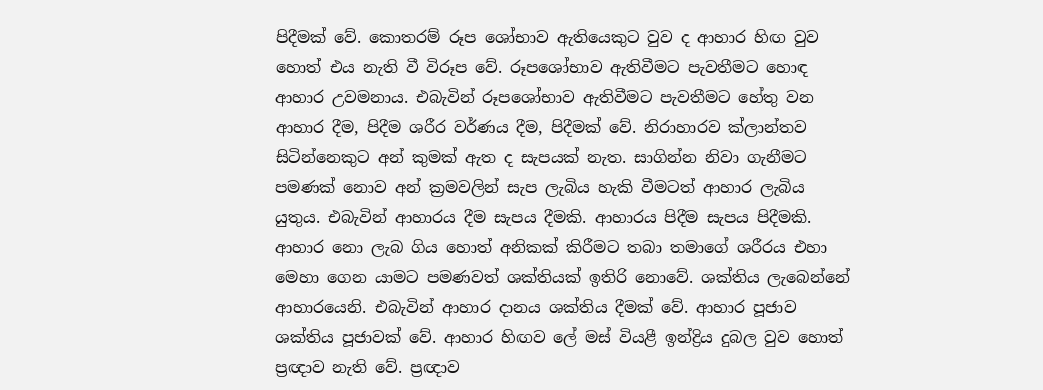පිදීමක් වේ. කොතරම් රූප ශෝභාව ඇතියෙකුට වුව ද ආහාර හිඟ වුව හොත් එය නැති වී විරූප වේ. රූපශෝභාව ඇතිවීමට පැවතීමට හොඳ ආහාර උවමනාය. එබැවින් රූපශෝභාව ඇතිවීමට පැවතීමට හේතු වන ආහාර දීම, පිදීම ශරීර වර්ණය දීම, පිදීමක් වේ. නිරාහාරව ක්ලාන්තව සිටින්නෙකුට අන් කුමක් ඇත ද සැපයක් නැත. සාගින්න නිවා ගැනීමට පමණක් නොව අන් ක්‍රමවලින් සැප ලැබිය හැකි වීමටත් ආහාර ලැබිය යුතුය. එබැවින් ආහාරය දීම සැපය දීමකි. ආහාරය පිදීම සැපය පිදීමකි. ආහාර නො ලැබ ගිය හොත් අනිකක් කිරීමට තබා තමාගේ ශරීරය එහා මෙහා ගෙන යාමට පමණවත් ශක්තියක් ඉතිරි නොවේ. ශක්තිය ලැබෙන්නේ ආහාරයෙනි. එබැවින් ආහාර දානය ශක්තිය දීමක් වේ. ආහාර පූජාව ශක්තිය පූජාවක් වේ. ආහාර හිඟව ලේ මස් වියළී ඉන්ද්‍රිය දුබල වුව හොත් ප්‍රඥාව නැති වේ. ප්‍රඥාව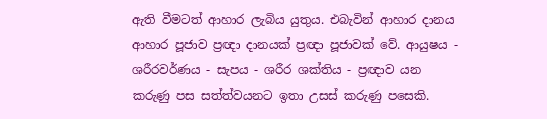ඇති වීමටත් ආහාර ලැබිය යුතුය. එබැවින් ආහාර දානය ආහාර පූජාව ප්‍රඥා දානයක් ප්‍රඥා පූජාවක් වේ. ආයුෂය - ශරීරවර්ණය - සැපය - ශරීර ශක්තිය - ප්‍රඥාව යන කරුණු පස සත්ත්වයනට ඉතා උසස් කරුණු පසෙකි.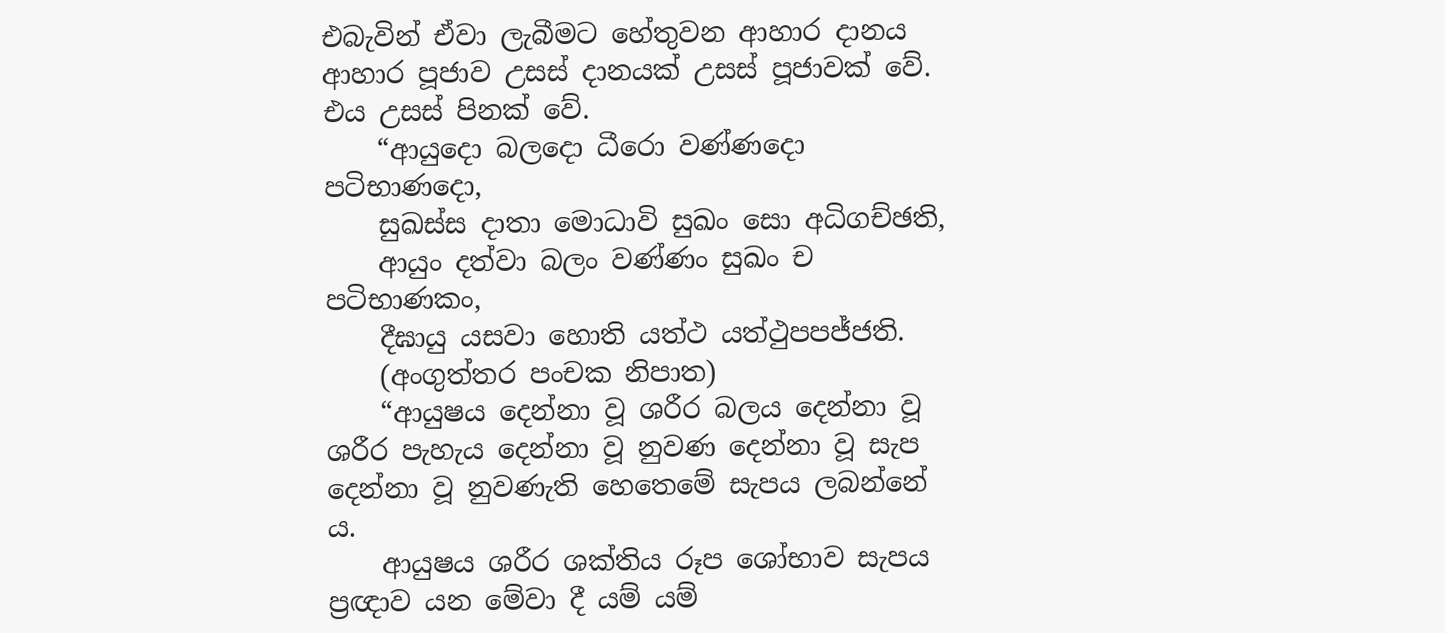එබැවින් ඒවා ලැබීමට හේතුවන ආහාර දානය ආහාර පූජාව උසස් දානයක් උසස් පූජාවක් වේ. එය උසස් පිනක් වේ.
    “ආයුදො බලදො ධීරො වණ්ණදො පටිභාණදො,
    සුඛස්ස දාතා මොධාවි සුඛං සො අධිගච්ඡති,
    ආයුං දත්වා බලං වණ්ණං සුඛං ච පටිභාණකං,
    දීඝායු යසවා හොති යත්ථ යත්ථුපපජ්ජති.
    (අංගුත්තර පංචක නිපාත)
    “ආයුෂය දෙන්නා වූ ශරීර බලය දෙන්නා වූ ශරීර පැහැය දෙන්නා වූ නුවණ දෙන්නා වූ සැප දෙන්නා වූ නුවණැති හෙතෙමේ සැපය ලබන්නේ ය.
    ආයුෂය ශරීර ශක්තිය රූප ශෝභාව සැපය ප්‍රඥාව යන මේවා දී යම් යම්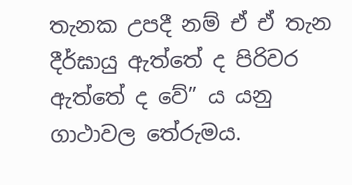තැනක උපදී නම් ඒ ඒ තැන දීර්ඝායු ඇත්තේ ද පිරිවර ඇත්තේ ද වේ” ය යනු ගාථාවල තේරුමය.